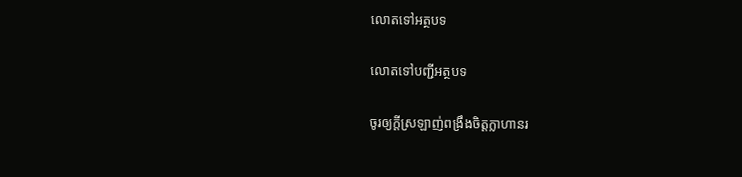លោតទៅអត្ថបទ

លោតទៅបញ្ជីអត្ថបទ

ចូរឲ្យក្ដីស្រឡាញ់ពង្រឹងចិត្ដក្លាហានរ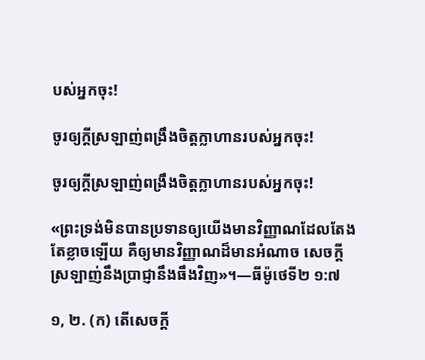បស់អ្នកចុះ!

ចូរឲ្យក្ដីស្រឡាញ់ពង្រឹងចិត្ដក្លាហានរបស់អ្នកចុះ!

ចូរឲ្យក្ដីស្រឡាញ់ពង្រឹងចិត្តក្លាហានរបស់អ្នកចុះ!

«ព្រះទ្រង់មិនបានប្រទានឲ្យយើងមានវិញ្ញាណដែលតែងតែខ្លាចឡើយ គឺឲ្យមានវិញ្ញាណដ៏មានអំណាច សេចក្ដីស្រឡាញ់នឹងប្រាជ្ញានឹងធឹងវិញ»។—ធីម៉ូថេទី២ ១:៧

១, ២. (ក) តើសេចក្ដី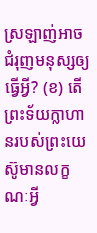ស្រឡាញ់អាចជំរុញមនុស្សឲ្យធ្វើអ្វី? (ខ) តើព្រះទ័យក្លាហានរបស់ព្រះយេស៊ូមានលក្ខណៈអ្វី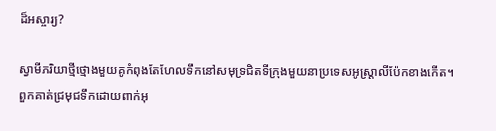ដ៏អស្ចារ្យ?

ស្វាមីភរិយាថ្មីថ្មោងមួយគូកំពុងតែហែលទឹកនៅសមុទ្រជិតទីក្រុងមួយនាប្រទេសអូស្ដ្រាលីប៉ែកខាងកើត។ ពួកគាត់ជ្រមុជទឹកដោយពាក់អុ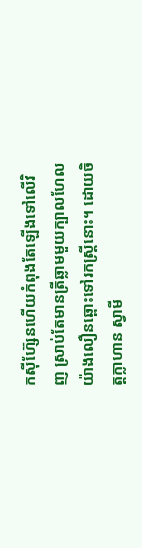កស៊ីហ៊្សែនហើយកំពុងតែឡើងទៅលើវិញ ស្រាប់តែមានត្រីឆ្លាមមួយក្បាលហែលយ៉ាងលឿនឆ្ពោះទៅរកស្ត្រីនោះ។ ដោយចិត្តក្លាហាន ស្វាមី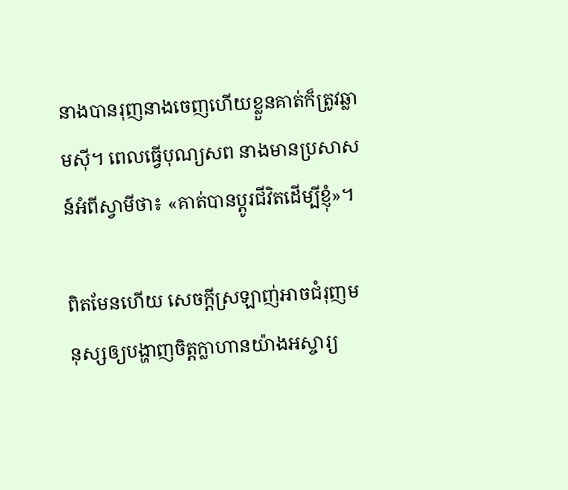នាងបានរុញនាងចេញហើយខ្លួនគាត់ក៏ត្រូវឆ្លាមស៊ី។ ពេលធ្វើបុណ្យសព នាងមានប្រសាសន៍អំពីស្វាមីថា៖ «គាត់បានប្ដូរជីវិតដើម្បីខ្ញុំ»។

ពិតមែនហើយ សេចក្ដីស្រឡាញ់អាចជំរុញមនុស្សឲ្យបង្ហាញចិត្តក្លាហានយ៉ាងអស្ចារ្យ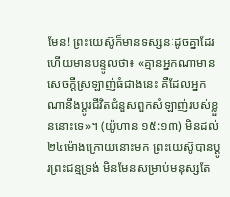មែន! ព្រះយេស៊ូក៏មានទស្សនៈដូចគ្នាដែរ ហើយមានបន្ទូលថា៖ «គ្មានអ្នកណាមានសេចក្ដីស្រឡាញ់ធំជាងនេះ គឺដែលអ្នកណានឹងប្ដូរជីវិតជំនួសពួកសំឡាញ់របស់ខ្លួននោះទេ»។ (យ៉ូហាន ១៥:១៣) មិនដល់២៤ម៉ោងក្រោយនោះមក ព្រះយេស៊ូបានប្ដូរព្រះជន្មទ្រង់ មិនមែនសម្រាប់មនុស្សតែ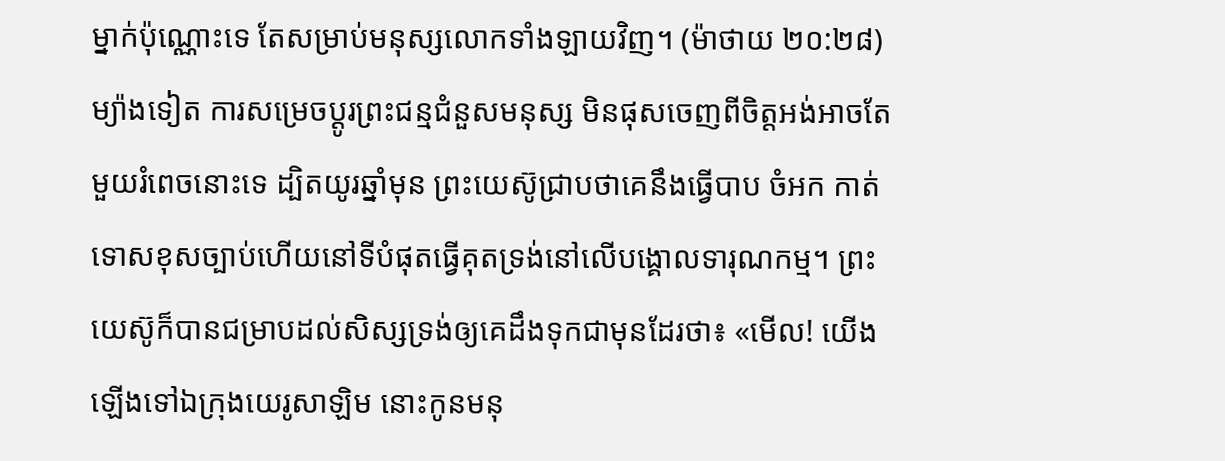ម្នាក់ប៉ុណ្ណោះទេ តែសម្រាប់មនុស្សលោកទាំងឡាយវិញ។ (ម៉ាថាយ ២០:២៨) ម្យ៉ាងទៀត ការសម្រេចប្ដូរព្រះជន្មជំនួសមនុស្ស មិនផុសចេញពីចិត្តអង់អាចតែមួយរំពេចនោះទេ ដ្បិតយូរឆ្នាំមុន ព្រះយេស៊ូជ្រាបថាគេនឹងធ្វើបាប ចំអក កាត់ទោសខុសច្បាប់ហើយនៅទីបំផុតធ្វើគុតទ្រង់នៅលើបង្គោលទារុណកម្ម។ ព្រះយេស៊ូក៏បានជម្រាបដល់សិស្សទ្រង់ឲ្យគេដឹងទុកជាមុនដែរថា៖ «មើល! យើងឡើងទៅឯក្រុងយេរូសាឡិម នោះកូនមនុ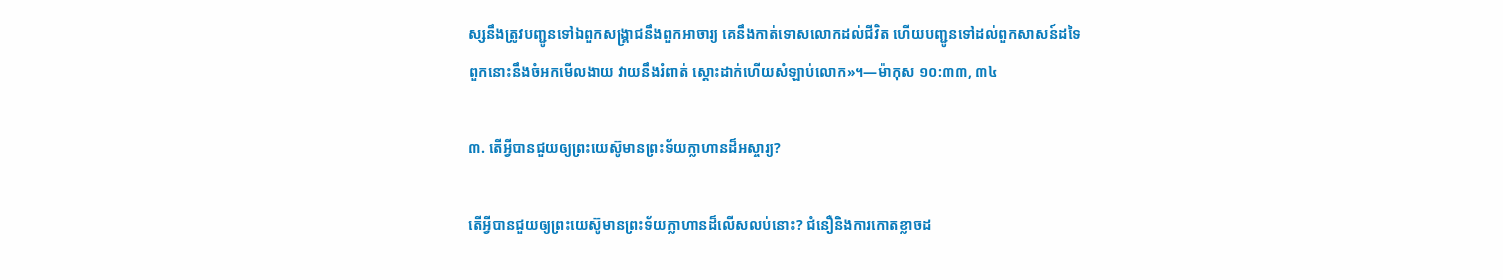ស្សនឹងត្រូវបញ្ជូនទៅឯពួកសង្គ្រាជនឹងពួកអាចារ្យ គេនឹងកាត់ទោសលោកដល់ជីវិត ហើយបញ្ជូនទៅដល់ពួកសាសន៍ដទៃ ពួកនោះនឹងចំអកមើលងាយ វាយនឹងរំពាត់ ស្ដោះដាក់ហើយសំឡាប់លោក»។—ម៉ាកុស ១០:៣៣, ៣៤

៣. តើអ្វីបានជួយឲ្យព្រះយេស៊ូមានព្រះទ័យក្លាហានដ៏អស្ចារ្យ?

តើអ្វីបានជួយឲ្យព្រះយេស៊ូមានព្រះទ័យក្លាហានដ៏លើសលប់នោះ? ជំនឿនិងការកោតខ្លាចដ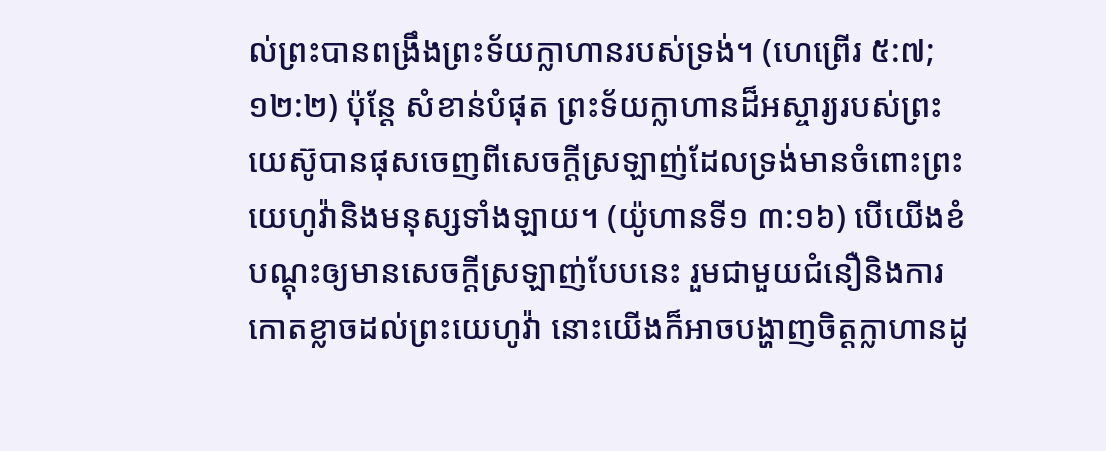ល់ព្រះបានពង្រឹងព្រះទ័យក្លាហានរបស់ទ្រង់។ (ហេព្រើរ ៥:៧; ១២:២) ប៉ុន្តែ សំខាន់បំផុត ព្រះទ័យក្លាហានដ៏អស្ចារ្យរបស់ព្រះយេស៊ូបានផុសចេញពីសេចក្ដីស្រឡាញ់ដែលទ្រង់មានចំពោះព្រះយេហូវ៉ានិងមនុស្សទាំងឡាយ។ (យ៉ូហានទី១ ៣:១៦) បើយើងខំបណ្ដុះឲ្យមានសេចក្ដីស្រឡាញ់បែបនេះ រួមជាមួយជំនឿនិងការកោតខ្លាចដល់ព្រះយេហូវ៉ា នោះយើងក៏អាចបង្ហាញចិត្តក្លាហានដូ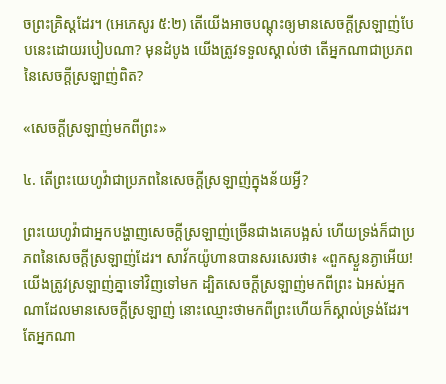ចព្រះគ្រិស្តដែរ។ (អេភេសូរ ៥:២) តើយើងអាចបណ្ដុះឲ្យមានសេចក្ដីស្រឡាញ់បែបនេះដោយរបៀបណា? មុនដំបូង យើងត្រូវទទួលស្គាល់ថា តើអ្នកណាជាប្រភពនៃសេចក្ដីស្រឡាញ់ពិត?

«សេចក្ដីស្រឡាញ់មកពីព្រះ»

៤. តើព្រះយេហូវ៉ាជាប្រភពនៃសេចក្ដីស្រឡាញ់ក្នុងន័យអ្វី?

ព្រះយេហូវ៉ាជាអ្នកបង្ហាញសេចក្ដីស្រឡាញ់ច្រើនជាងគេបង្អស់ ហើយទ្រង់ក៏ជាប្រភពនៃសេចក្ដីស្រឡាញ់ដែរ។ សាវ័កយ៉ូហានបានសរសេរថា៖ «ពួកស្ងួនភ្ងាអើយ! យើងត្រូវស្រឡាញ់គ្នាទៅវិញទៅមក ដ្បិតសេចក្ដីស្រឡាញ់មកពីព្រះ ឯអស់អ្នកណាដែលមានសេចក្ដីស្រឡាញ់ នោះឈ្មោះថាមកពីព្រះហើយក៏ស្គាល់ទ្រង់ដែរ។ តែអ្នកណា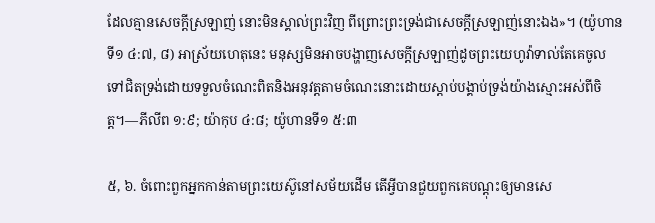ដែលគ្មានសេចក្ដីស្រឡាញ់ នោះមិនស្គាល់ព្រះវិញ ពីព្រោះព្រះទ្រង់ជាសេចក្ដីស្រឡាញ់នោះឯង»។ (យ៉ូហានទី១ ៤:៧, ៨) អាស្រ័យហេតុនេះ មនុស្សមិនអាចបង្ហាញសេចក្ដីស្រឡាញ់ដូចព្រះយេហូវ៉ាទាល់តែគេចូលទៅជិតទ្រង់ដោយទទួលចំណេះពិតនិងអនុវត្តតាមចំណេះនោះដោយស្ដាប់បង្គាប់ទ្រង់យ៉ាងស្មោះអស់ពីចិត្ត។—ភីលីព ១:៩; យ៉ាកុប ៤:៨; យ៉ូហានទី១ ៥:៣

៥, ៦. ចំពោះពួកអ្នកកាន់តាមព្រះយេស៊ូនៅសម័យដើម តើអ្វីបានជួយពួកគេបណ្ដុះឲ្យមានសេ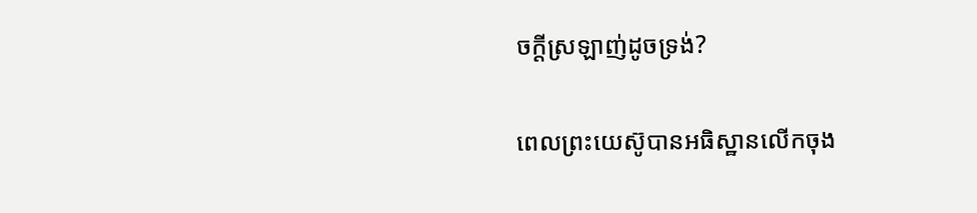ចក្ដីស្រឡាញ់ដូចទ្រង់?

ពេលព្រះយេស៊ូបានអធិស្ឋានលើកចុង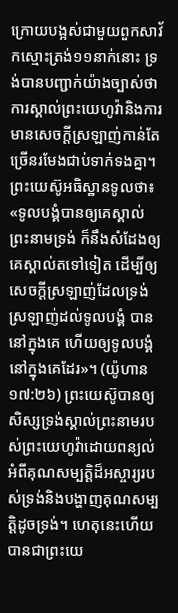ក្រោយបង្អស់ជាមួយពួកសាវ័កស្មោះត្រង់១១នាក់នោះ ទ្រង់បានបញ្ជាក់យ៉ាងច្បាស់ថា ការស្គាល់ព្រះយេហូវ៉ានិងការមានសេចក្ដីស្រឡាញ់កាន់តែច្រើនរមែងជាប់ទាក់ទងគ្នា។ ព្រះយេស៊ូអធិស្ឋានទូលថា៖ «ទូលបង្គំបានឲ្យគេស្គាល់ព្រះនាមទ្រង់ ក៏នឹងសំដែងឲ្យគេស្គាល់តទៅទៀត ដើម្បីឲ្យសេចក្ដីស្រឡាញ់ដែលទ្រង់ស្រឡាញ់ដល់ទូលបង្គំ បាននៅក្នុងគេ ហើយឲ្យទូលបង្គំនៅក្នុងគេដែរ»។ (យ៉ូហាន ១៧:២៦) ព្រះយេស៊ូបានឲ្យសិស្សទ្រង់ស្គាល់ព្រះនាមរបស់ព្រះយេហូវ៉ាដោយពន្យល់អំពីគុណសម្បត្ដិដ៏អស្ចារ្យរបស់ទ្រង់និងបង្ហាញគុណសម្បត្ដិដូចទ្រង់។ ហេតុនេះហើយបានជាព្រះយេ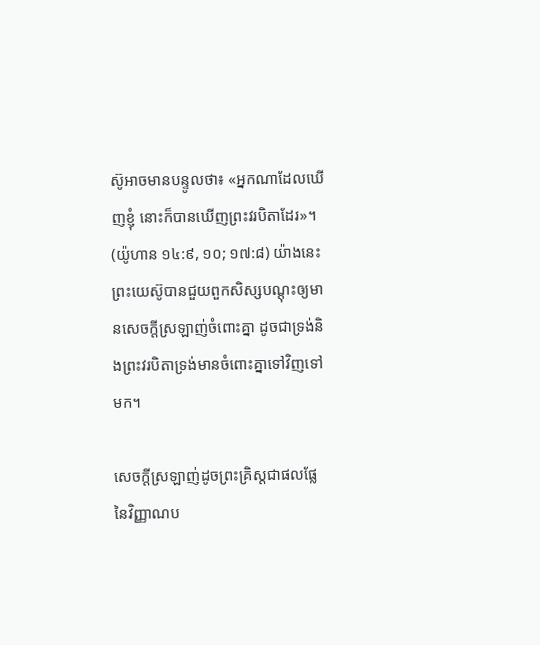ស៊ូអាចមានបន្ទូលថា៖ «អ្នកណាដែលឃើញខ្ញុំ នោះក៏បានឃើញព្រះវរបិតាដែរ»។ (យ៉ូហាន ១៤:៩, ១០; ១៧:៨) យ៉ាងនេះ ព្រះយេស៊ូបានជួយពួកសិស្សបណ្ដុះឲ្យមានសេចក្ដីស្រឡាញ់ចំពោះគ្នា ដូចជាទ្រង់និងព្រះវរបិតាទ្រង់មានចំពោះគ្នាទៅវិញទៅមក។

សេចក្ដីស្រឡាញ់ដូចព្រះគ្រិស្តជាផលផ្លែនៃវិញ្ញាណប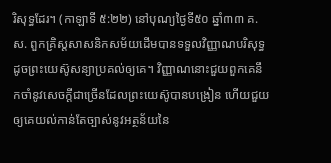រិសុទ្ធដែរ។ (កាឡាទី ៥:២២) នៅបុណ្យថ្ងៃទី៥០ ឆ្នាំ៣៣ គ.ស. ពួកគ្រិស្តសាសនិកសម័យដើមបានទទួលវិញ្ញាណបរិសុទ្ធដូចព្រះយេស៊ូសន្យាប្រគល់ឲ្យគេ។ វិញ្ញាណនោះជួយពួកគេនឹកចាំនូវសេចក្ដីជាច្រើនដែលព្រះយេស៊ូបានបង្រៀន ហើយជួយឲ្យគេយល់កាន់តែច្បាស់នូវអត្ថន័យនៃ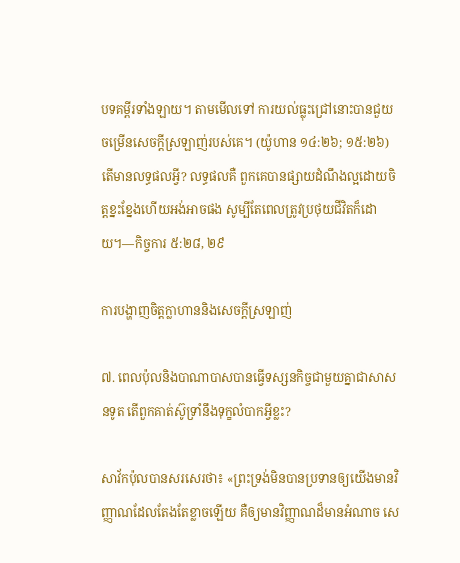បទគម្ពីរទាំងឡាយ។ តាមមើលទៅ ការយល់ធ្លុះជ្រៅនោះបានជួយចម្រើនសេចក្ដីស្រឡាញ់របស់គេ។ (យ៉ូហាន ១៤:២៦; ១៥:២៦) តើមានលទ្ធផលអ្វី? លទ្ធផលគឺ ពួកគេបានផ្សាយដំណឹងល្អដោយចិត្តខ្នះខ្នែងហើយអង់អាចផង សូម្បីតែពេលត្រូវប្រថុយជីវិតក៏ដោយ។—កិច្ចការ ៥:២៨, ២៩

ការបង្ហាញចិត្តក្លាហាននិងសេចក្ដីស្រឡាញ់

៧. ពេលប៉ុលនិងបាណាបាសបានធ្វើទស្សនកិច្ចជាមួយគ្នាជាសាសនទូត តើពួកគាត់ស៊ូទ្រាំនឹងទុក្ខលំបាកអ្វីខ្លះ?

សាវ័កប៉ុលបានសរសេរថា៖ «ព្រះទ្រង់មិនបានប្រទានឲ្យយើងមានវិញ្ញាណដែលតែងតែខ្លាចឡើយ គឺឲ្យមានវិញ្ញាណដ៏មានអំណាច សេ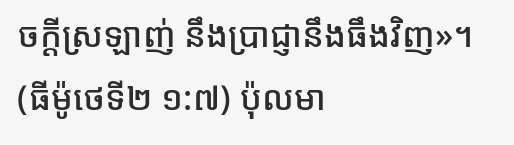ចក្ដីស្រឡាញ់ នឹងប្រាជ្ញានឹងធឹងវិញ»។ (ធីម៉ូថេទី២ ១:៧) ប៉ុលមា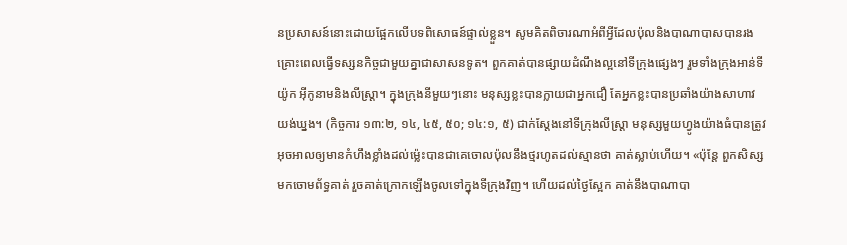នប្រសាសន៍នោះដោយផ្អែកលើបទពិសោធន៍ផ្ទាល់ខ្លួន។ សូមគិតពិចារណាអំពីអ្វីដែលប៉ុលនិងបាណាបាសបានរងគ្រោះពេលធ្វើទស្សនកិច្ចជាមួយគ្នាជាសាសនទូត។ ពួកគាត់បានផ្សាយដំណឹងល្អនៅទីក្រុងផ្សេងៗ រួមទាំងក្រុងអាន់ទីយ៉ូក អ៊ីកូនាមនិងលីស្ដ្រា។ ក្នុងក្រុងនីមួយៗនោះ មនុស្សខ្លះបានក្លាយជាអ្នកជឿ តែអ្នកខ្លះបានប្រឆាំងយ៉ាងសាហាវយង់ឃ្នង។ (កិច្ចការ ១៣:២, ១៤, ៤៥, ៥០; ១៤:១, ៥) ជាក់ស្តែងនៅទីក្រុងលីស្ដ្រា មនុស្សមួយហ្វូងយ៉ាងធំបានត្រូវអុចអាលឲ្យមានកំហឹងខ្លាំងដល់ម្ល៉េះបានជាគេចោលប៉ុលនឹងថ្មរហូតដល់ស្មានថា គាត់ស្លាប់ហើយ។ «ប៉ុន្តែ ពួកសិស្សមកចោមព័ទ្ធគាត់ រួចគាត់ក្រោកឡើងចូលទៅក្នុងទីក្រុងវិញ។ ហើយដល់ថ្ងៃស្អែក គាត់នឹងបាណាបា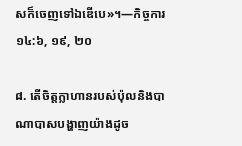សក៏ចេញទៅឯឌើបេ»។—កិច្ចការ ១៤:៦, ១៩, ២០

៨. តើចិត្តក្លាហានរបស់ប៉ុលនិងបាណាបាសបង្ហាញយ៉ាងដូច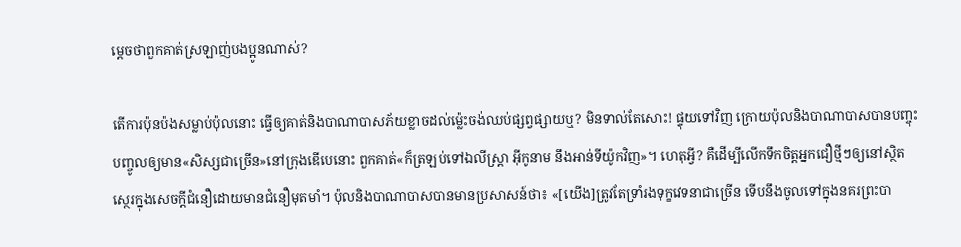ម្ដេចថាពួកគាត់ស្រឡាញ់បងប្អូនណាស់?

តើការប៉ុនប៉ងសម្លាប់ប៉ុលនោះ ធ្វើឲ្យគាត់និងបាណាបាសភ័យខ្លាចដល់ម្ល៉េះចង់ឈប់ផ្សព្វផ្សាយឬ? មិនទាល់តែសោះ! ផ្ទុយទៅវិញ ក្រោយប៉ុលនិងបាណាបាសបានបញ្ចុះបញ្ចូលឲ្យមាន«សិស្សជាច្រើន»នៅក្រុងឌើបេនោះ ពួកគាត់«ក៏ត្រឡប់ទៅឯលីស្ដ្រា អ៊ីកូនាម នឹងអាន់ទីយ៉ូកវិញ»។ ហេតុអ្វី? គឺដើម្បីលើកទឹកចិត្តអ្នកជឿថ្មីៗឲ្យនៅស្ថិតស្ថេរក្នុងសេចក្ដីជំនឿដោយមានជំនឿមុតមាំ។ ប៉ុលនិងបាណាបាសបានមានប្រសាសន៍ថា៖ «[យើង]ត្រូវតែទ្រាំរងទុក្ខវេទនាជាច្រើន ទើបនឹងចូលទៅក្នុងនគរព្រះបា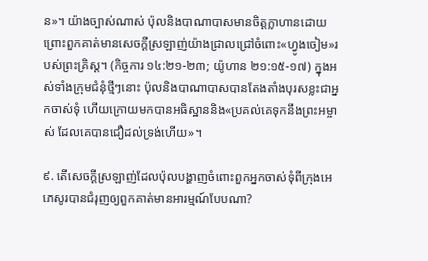ន»។ យ៉ាងច្បាស់ណាស់ ប៉ុលនិងបាណាបាសមានចិត្តក្លាហានដោយព្រោះពួកគាត់មានសេចក្ដីស្រឡាញ់យ៉ាងជ្រាលជ្រៅចំពោះ«ហ្វូងចៀម»របស់ព្រះគ្រិស្ត។ (កិច្ចការ ១៤:២១-២៣; យ៉ូហាន ២១:១៥-១៧) ក្នុងអស់ទាំងក្រុមជំនុំថ្មីៗនោះ ប៉ុលនិងបាណាបាសបានតែងតាំងបុរសខ្លះជាអ្នកចាស់ទុំ ហើយក្រោយមកបានអធិស្ឋាននិង«ប្រគល់គេទុកនឹងព្រះអម្ចាស់ ដែលគេបានជឿដល់ទ្រង់ហើយ»។

៩. តើសេចក្ដីស្រឡាញ់ដែលប៉ុលបង្ហាញចំពោះពួកអ្នកចាស់ទុំពីក្រុងអេភេសូរបានជំរុញឲ្យពួកគាត់មានអារម្មណ៍បែបណា?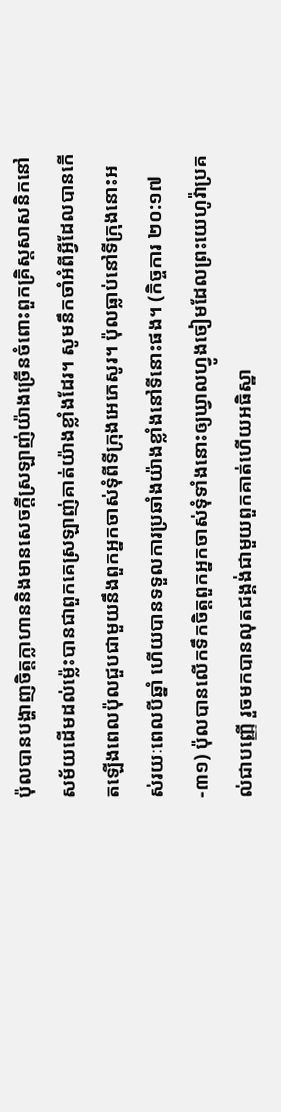ប៉ុលបានបង្ហាញចិត្តក្លាហាននិងមានសេចក្ដីស្រឡាញ់យ៉ាងច្រើនចំពោះពួកគ្រិស្តសាសនិកនៅសម័យដើមដល់ម្ល៉េះបានជាពួកគេស្រឡាញ់គាត់យ៉ាងខ្លាំងដែរ។ សូមនឹកចាំអំពីអ្វីដែលបានកើតឡើងពេលប៉ុលជួបជាមួយនឹងពួកអ្នកចាស់ទុំពីទីក្រុងអេភេសូរ។ ប៉ុលធ្លាប់នៅទីក្រុងនោះអស់រយៈពេលបីឆ្នាំ ហើយបានទទួលការប្រឆាំងយ៉ាងខ្លាំងនៅទីនោះផង។ (កិច្ចការ ២០:១៧-៣១) ប៉ុលបានលើកទឹកចិត្តពួកអ្នកចាស់ទុំទាំងនោះឲ្យឃ្វាលហ្វូងចៀមដែលព្រះយេហូវ៉ាប្រគល់ជាបញ្ញើ រួចមកបានលុតជង្គង់ជាមួយពួកគាត់ហើយអធិស្ឋា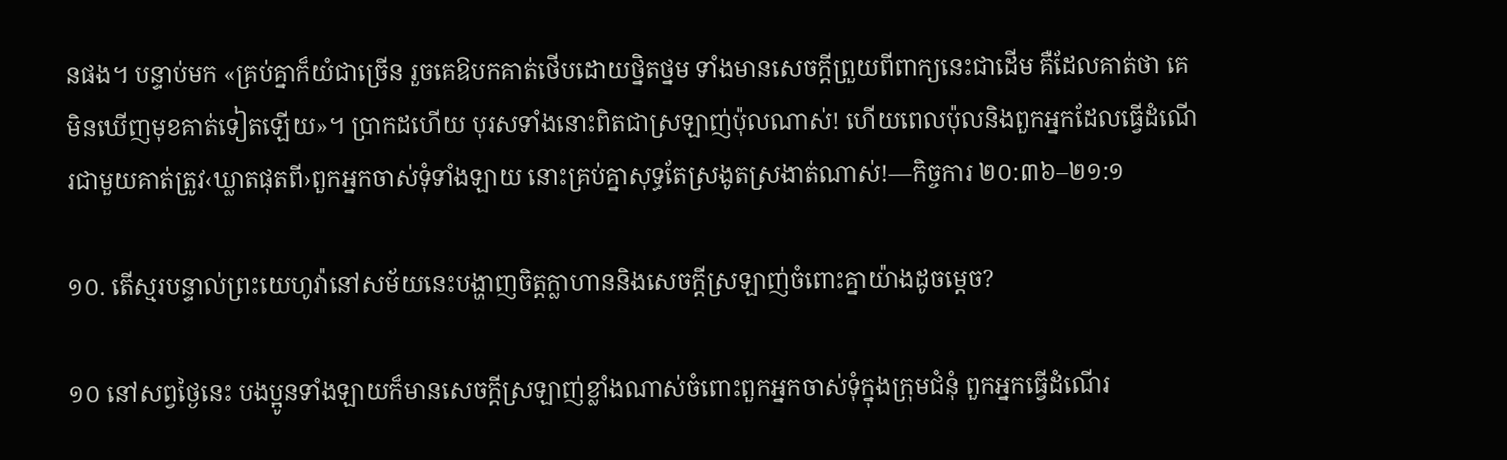នផង។ បន្ទាប់មក «គ្រប់គ្នាក៏យំជាច្រើន រួចគេឱបកគាត់ថើបដោយថ្និតថ្នម ទាំងមានសេចក្ដីព្រួយពីពាក្យនេះជាដើម គឺដែលគាត់ថា គេមិនឃើញមុខគាត់ទៀតឡើយ»។ ប្រាកដហើយ បុរសទាំងនោះពិតជាស្រឡាញ់ប៉ុលណាស់! ហើយពេលប៉ុលនិងពួកអ្នកដែលធ្វើដំណើរជាមួយគាត់ត្រូវ‹ឃ្លាតផុតពី›ពួកអ្នកចាស់ទុំទាំងឡាយ នោះគ្រប់គ្នាសុទ្ធតែស្រងូតស្រងាត់ណាស់!—កិច្ចការ ២០:៣៦–២១:១

១០. តើស្មរបន្ទាល់ព្រះយេហូវ៉ានៅសម័យនេះបង្ហាញចិត្តក្លាហាននិងសេចក្ដីស្រឡាញ់ចំពោះគ្នាយ៉ាងដូចម្ដេច?

១០ នៅសព្វថ្ងៃនេះ បងប្អូនទាំងឡាយក៏មានសេចក្ដីស្រឡាញ់ខ្លាំងណាស់ចំពោះពួកអ្នកចាស់ទុំក្នុងក្រុមជំនុំ ពួកអ្នកធ្វើដំណើរ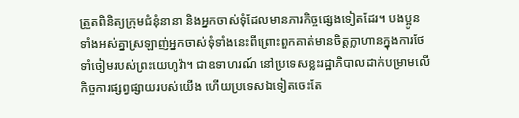ត្រួតពិនិត្យក្រុមជំនុំនានា និងអ្នកចាស់ទុំដែលមានភារកិច្ចផ្សេងទៀតដែរ។ បងប្អូនទាំងអស់គ្នាស្រឡាញ់អ្នកចាស់ទុំទាំងនេះពីព្រោះពួកគាត់មានចិត្តក្លាហានក្នុងការថែទាំចៀមរបស់ព្រះយេហូវ៉ា។ ជាឧទាហរណ៍ នៅប្រទេសខ្លះរដ្ឋាភិបាលដាក់បម្រាមលើកិច្ចការផ្សព្វផ្សាយរបស់យើង ហើយប្រទេសឯទៀតចេះតែ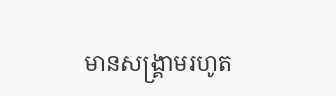មានសង្គ្រាមរហូត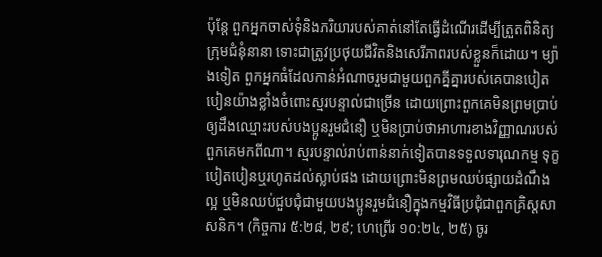ប៉ុន្តែ ពួកអ្នកចាស់ទុំនិងភរិយារបស់គាត់នៅតែធ្វើដំណើរដើម្បីត្រួតពិនិត្យក្រុមជំនុំនានា ទោះជាត្រូវប្រថុយជីវិតនិងសេរីភាពរបស់ខ្លួនក៏ដោយ។ ម្យ៉ាងទៀត ពួកអ្នកធំដែលកាន់អំណាចរួមជាមួយពួកគ្នីគ្នារបស់គេបានបៀតបៀនយ៉ាងខ្លាំងចំពោះស្មរបន្ទាល់ជាច្រើន ដោយព្រោះពួកគេមិនព្រមប្រាប់ឲ្យដឹងឈ្មោះរបស់បងប្អូនរួមជំនឿ ឬមិនប្រាប់ថាអាហារខាងវិញ្ញាណរបស់ពួកគេមកពីណា។ ស្មរបន្ទាល់រាប់ពាន់នាក់ទៀតបានទទួលទារុណកម្ម ទុក្ខបៀតបៀនឬរហូតដល់ស្លាប់ផង ដោយព្រោះមិនព្រមឈប់ផ្សាយដំណឹងល្អ ឬមិនឈប់ជួបជុំជាមួយបងប្អូនរួមជំនឿក្នុងកម្មវិធីប្រជុំជាពួកគ្រិស្តសាសនិក។ (កិច្ចការ ៥:២៨, ២៩; ហេព្រើរ ១០:២៤, ២៥) ចូរ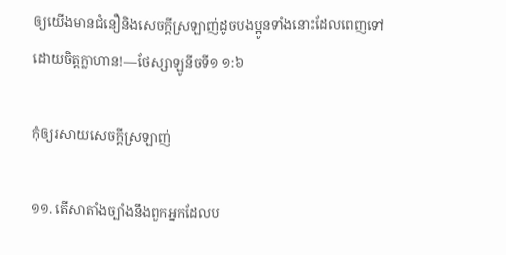ឲ្យយើងមានជំនឿនិងសេចក្ដីស្រឡាញ់ដូចបងប្អូនទាំងនោះដែលពេញទៅដោយចិត្តក្លាហាន!—ថែស្សាឡូនីចទី១ ១:៦

កុំឲ្យរសាយសេចក្ដីស្រឡាញ់

១១. តើសាតាំងច្បាំងនឹងពួកអ្នកដែលប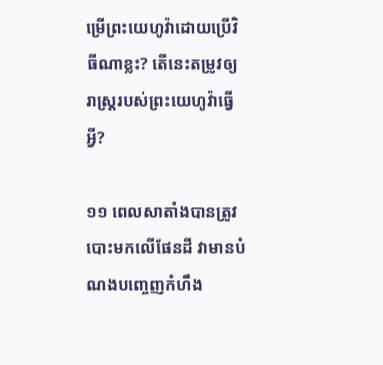ម្រើព្រះយេហូវ៉ាដោយប្រើវិធីណាខ្លះ? តើនេះតម្រូវឲ្យរាស្ត្ររបស់ព្រះយេហូវ៉ាធ្វើអ្វី?

១១ ពេលសាតាំងបានត្រូវបោះមកលើផែនដី វាមានបំណងបញ្ចេញកំហឹង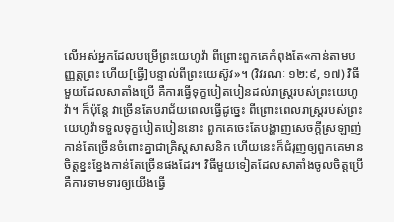លើអស់អ្នកដែលបម្រើព្រះយេហូវ៉ា ពីព្រោះពួកគេកំពុងតែ«កាន់តាមបញ្ញត្តព្រះ ហើយ[ធ្វើ]បន្ទាល់ពីព្រះយេស៊ូវ»។ (វិវរណៈ ១២:៩, ១៧) វិធីមួយដែលសាតាំងប្រើ គឺការធ្វើទុក្ខបៀតបៀនដល់រាស្ត្ររបស់ព្រះយេហូវ៉ា។ ក៏ប៉ុន្តែ វាច្រើនតែបរាជ័យពេលធ្វើដូច្នេះ ពីព្រោះពេលរាស្ត្ររបស់ព្រះយេហូវ៉ាទទួលទុក្ខបៀតបៀននោះ ពួកគេចេះតែបង្ហាញសេចក្ដីស្រឡាញ់កាន់តែច្រើនចំពោះគ្នាជាគ្រិស្តសាសនិក ហើយនេះក៏ជំរុញឲ្យពួកគេមានចិត្តខ្នះខ្នែងកាន់តែច្រើនផងដែរ។ វិធីមួយទៀតដែលសាតាំងចូលចិត្តប្រើ គឺការទាមទារឲ្យយើងធ្វើ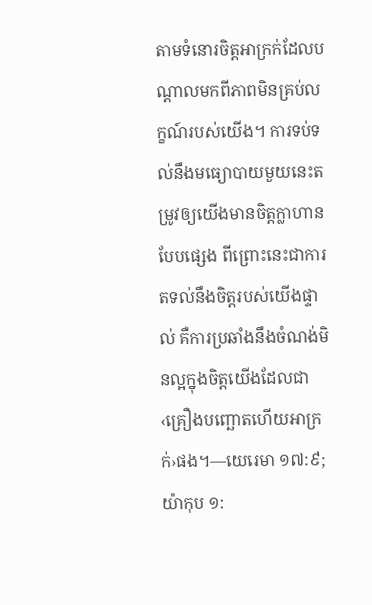តាមទំនោរចិត្តអាក្រក់ដែលបណ្ដាលមកពីភាពមិនគ្រប់លក្ខណ៍របស់យើង។ ការទប់ទល់នឹងមធ្យោបាយមួយនេះតម្រូវឲ្យយើងមានចិត្តក្លាហានបែបផ្សេង ពីព្រោះនេះជាការតទល់នឹងចិត្តរបស់យើងផ្ទាល់ គឺការប្រឆាំងនឹងចំណង់មិនល្អក្នុងចិត្តយើងដែលជា‹គ្រឿងបញ្ឆោតហើយអាក្រក់›ផង។—យេរេមា ១៧:៩; យ៉ាកុប ១: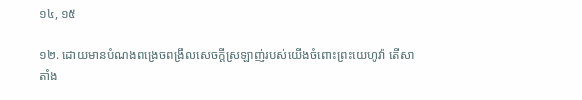១៤, ១៥

១២. ដោយមានបំណងពង្រេចពង្រឹលសេចក្ដីស្រឡាញ់របស់យើងចំពោះព្រះយេហូវ៉ា តើសាតាំង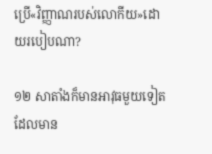ប្រើ«វិញ្ញាណរបស់លោកីយ»ដោយរបៀបណា?

១២ សាតាំងក៏មានអាវុធមួយទៀតដែលមាន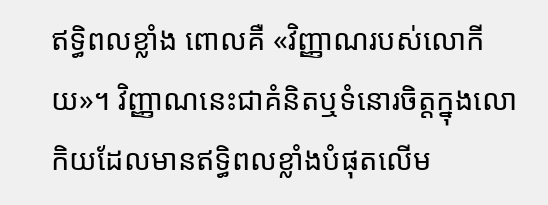ឥទ្ធិពលខ្លាំង ពោលគឺ «វិញ្ញាណរបស់លោកីយ»។ វិញ្ញាណនេះជាគំនិតឬទំនោរចិត្តក្នុងលោកិយដែលមានឥទ្ធិពលខ្លាំងបំផុតលើម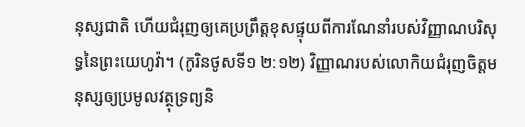នុស្សជាតិ ហើយជំរុញឲ្យគេប្រព្រឹត្តខុសផ្ទុយពីការណែនាំរបស់វិញ្ញាណបរិសុទ្ធនៃព្រះយេហូវ៉ា។ (កូរិនថូសទី១ ២:១២) វិញ្ញាណរបស់លោកិយជំរុញចិត្តមនុស្សឲ្យប្រមូលវត្ថុទ្រព្យនិ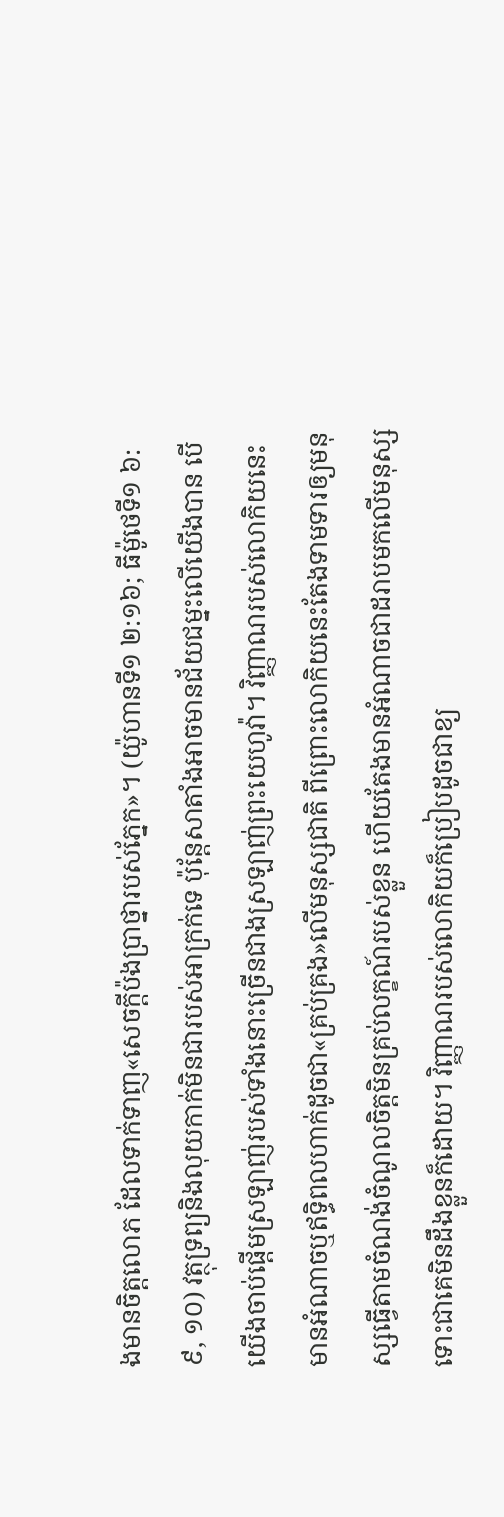ងមានចិត្តលោភ ដែលទាក់ទាញ«សេចក្ដីប៉ងប្រាថ្នារបស់ភ្នែក»។ (យ៉ូហានទី១ ២:១៦; ធីម៉ូថេទី១ ៦:៩, ១០) វត្ថុទ្រព្យនិងលុយកាក់មិនជារបស់អាក្រក់ទេ ប៉ុន្តែសាតាំងអាចមានជ័យជម្នះលើយើងបាន បើយើងចាប់ផ្ដើមស្រឡាញ់របស់ទាំងនោះច្រើនជាងស្រឡាញ់ព្រះយេហូវ៉ា។ វិញ្ញាណរបស់លោកិយនេះមានអំណាចឬឥទ្ធិពលហាក់ដូចជា«គ្រប់គ្រង»លើមនុស្សជាតិ ពីព្រោះលោកិយនេះតែងទាមទារឲ្យមនុស្សធ្វើតាមចំណង់ចំណូលចិត្តមិនគ្រប់លក្ខណ៍របស់ខ្លួន ហើយតែងមានអំណាចជាដរាបមកលើមនុស្សទោះជាគេមិនដឹងខ្លួនក៏ដោយ។ វិញ្ញាណរបស់លោកិយក៏ប្រៀបដូចជាខ្យ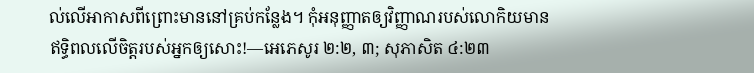ល់លើអាកាសពីព្រោះមាននៅគ្រប់កន្លែង។ កុំអនុញ្ញាតឲ្យវិញ្ញាណរបស់លោកិយមានឥទ្ធិពលលើចិត្តរបស់អ្នកឲ្យសោះ!—អេភេសូរ ២:២, ៣; សុភាសិត ៤:២៣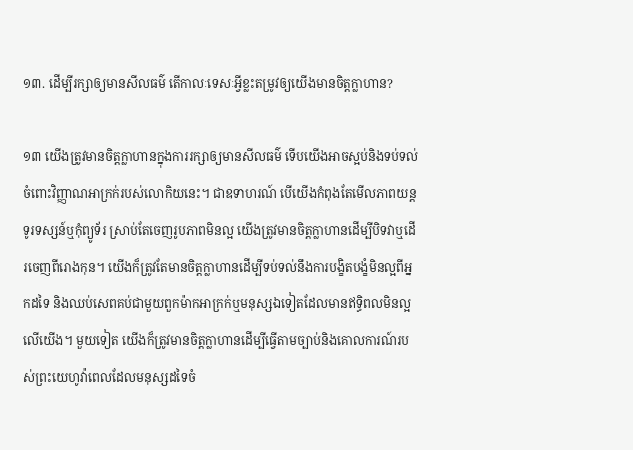១៣. ដើម្បីរក្សាឲ្យមានសីលធម៌ តើកាលៈទេសៈអ្វីខ្លះតម្រូវឲ្យយើងមានចិត្តក្លាហាន?

១៣ យើងត្រូវមានចិត្តក្លាហានក្នុងការរក្សាឲ្យមានសីលធម៌ ទើបយើងអាចស្អប់និងទប់ទល់ចំពោះវិញ្ញាណអាក្រក់របស់លោកិយនេះ។ ជាឧទាហរណ៍ បើយើងកំពុងតែមើលភាពយន្ត ទូរទស្សន៍ឬកុំព្យូទ័រ ស្រាប់តែចេញរូបភាពមិនល្អ យើងត្រូវមានចិត្តក្លាហានដើម្បីបិទវាឬដើរចេញពីរោងកុន។ យើងក៏ត្រូវតែមានចិត្តក្លាហានដើម្បីទប់ទល់នឹងការបង្ខិតបង្ខំមិនល្អពីអ្នកដទៃ និងឈប់សេពគប់ជាមួយពួកម៉ាកអាក្រក់ឬមនុស្សឯទៀតដែលមានឥទ្ធិពលមិនល្អលើយើង។ មួយទៀត យើងក៏ត្រូវមានចិត្តក្លាហានដើម្បីធ្វើតាមច្បាប់និងគោលការណ៍របស់ព្រះយេហូវ៉ាពេលដែលមនុស្សដទៃចំ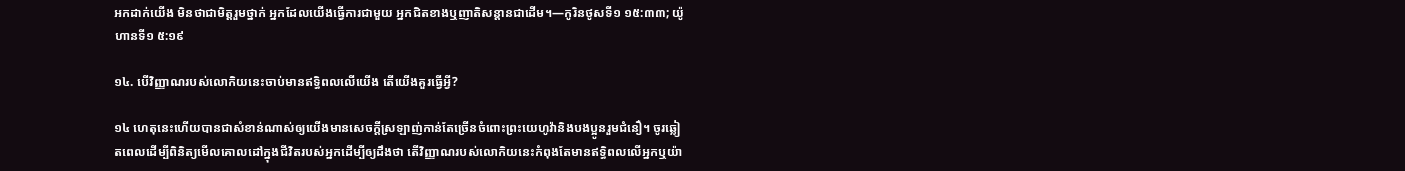អកដាក់យើង មិនថាជាមិត្តរួមថ្នាក់ អ្នកដែលយើងធ្វើការជាមួយ អ្នកជិតខាងឬញាតិសន្ដានជាដើម។—កូរិនថូសទី១ ១៥:៣៣; យ៉ូហានទី១ ៥:១៩

១៤. បើវិញ្ញាណរបស់លោកិយនេះចាប់មានឥទ្ធិពលលើយើង តើយើងគួរធ្វើអ្វី?

១៤ ហេតុនេះហើយបានជាសំខាន់ណាស់ឲ្យយើងមានសេចក្ដីស្រឡាញ់កាន់តែច្រើនចំពោះព្រះយេហូវ៉ានិងបងប្អូនរួមជំនឿ។ ចូរឆ្លៀតពេលដើម្បីពិនិត្យមើលគោលដៅក្នុងជីវិតរបស់អ្នកដើម្បីឲ្យដឹងថា តើវិញ្ញាណរបស់លោកិយនេះកំពុងតែមានឥទ្ធិពលលើអ្នកឬយ៉ា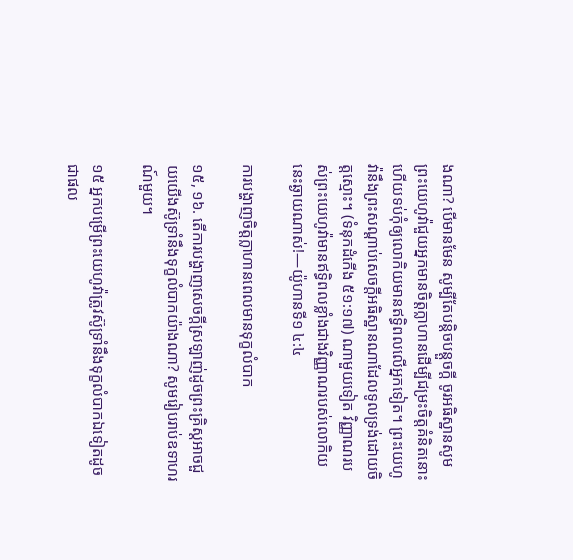ងណា? បើមានមែន សូម្បីតែបន្ដិចបន្តួចក្ដី ចូរអធិស្ឋានសូមព្រះយេហូវ៉ាជួយអ្នកមានចិត្តក្លាហានដើម្បីជម្រះចិត្តគំនិតនោះ ហើយទប់កុំឲ្យលោកិយមានឥទ្ធិពលលើអ្នកទៀត។ ព្រះយេហូវ៉ានឹងព្រះសណ្ដាប់សេចក្ដីអធិស្ឋានណាដែលទូលទ្រង់ដោយចិត្តស្មោះ។ (ទំនុកដំកើង ៥១:១៧) ណាមួយទៀត វិញ្ញាណរបស់ព្រះយេហូវ៉ាមានឥទ្ធិពលខ្លាំងជាងវិញ្ញាណរបស់លោកិយនេះឆ្ងាយណាស់!—យ៉ូហានទី១ ៤:៤

ការបង្ហាញចិត្តក្លាហានពេលមានទុក្ខលំបាក

១៥, ១៦. តើការបង្ហាញសេចក្ដីស្រឡាញ់ដូចព្រះគ្រិស្តអាចជួយយើងស៊ូទ្រាំនឹងទុក្ខលំបាកយ៉ាងណា? សូមរៀបរាប់ឧទាហរណ៍មួយ។

១៥ អ្នកបម្រើព្រះយេហូវ៉ាត្រូវស៊ូទ្រាំនឹងទុក្ខលំបាកឯទៀតដូចជាផល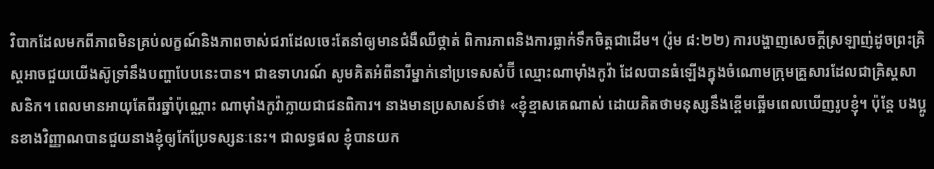វិបាកដែលមកពីភាពមិនគ្រប់លក្ខណ៍និងភាពចាស់ជរាដែលចេះតែនាំឲ្យមានជំងឺឈឺថ្កាត់ ពិការភាពនិងការធ្លាក់ទឹកចិត្តជាដើម។ (រ៉ូម ៨:២២) ការបង្ហាញសេចក្ដីស្រឡាញ់ដូចព្រះគ្រិស្តអាចជួយយើងស៊ូទ្រាំនឹងបញ្ហាបែបនេះបាន។ ជាឧទាហរណ៍ សូមគិតអំពីនារីម្នាក់នៅប្រទេសសំប៊ី ឈ្មោះណាម៉ាំងកូវ៉ា ដែលបានធំឡើងក្នុងចំណោមក្រុមគ្រួសារដែលជាគ្រិស្តសាសនិក។ ពេលមានអាយុតែពីរឆ្នាំប៉ុណ្ណោះ ណាម៉ាំងកូវ៉ាក្លាយជាជនពិការ។ នាងមានប្រសាសន៍ថា៖ «ខ្ញុំខ្មាសគេណាស់ ដោយគិតថាមនុស្សនឹងខ្ពើមឆ្អើមពេលឃើញរូបខ្ញុំ។ ប៉ុន្តែ បងប្អូនខាងវិញ្ញាណបានជួយនាងខ្ញុំឲ្យកែប្រែទស្សនៈនេះ។ ជាលទ្ធផល ខ្ញុំបានយក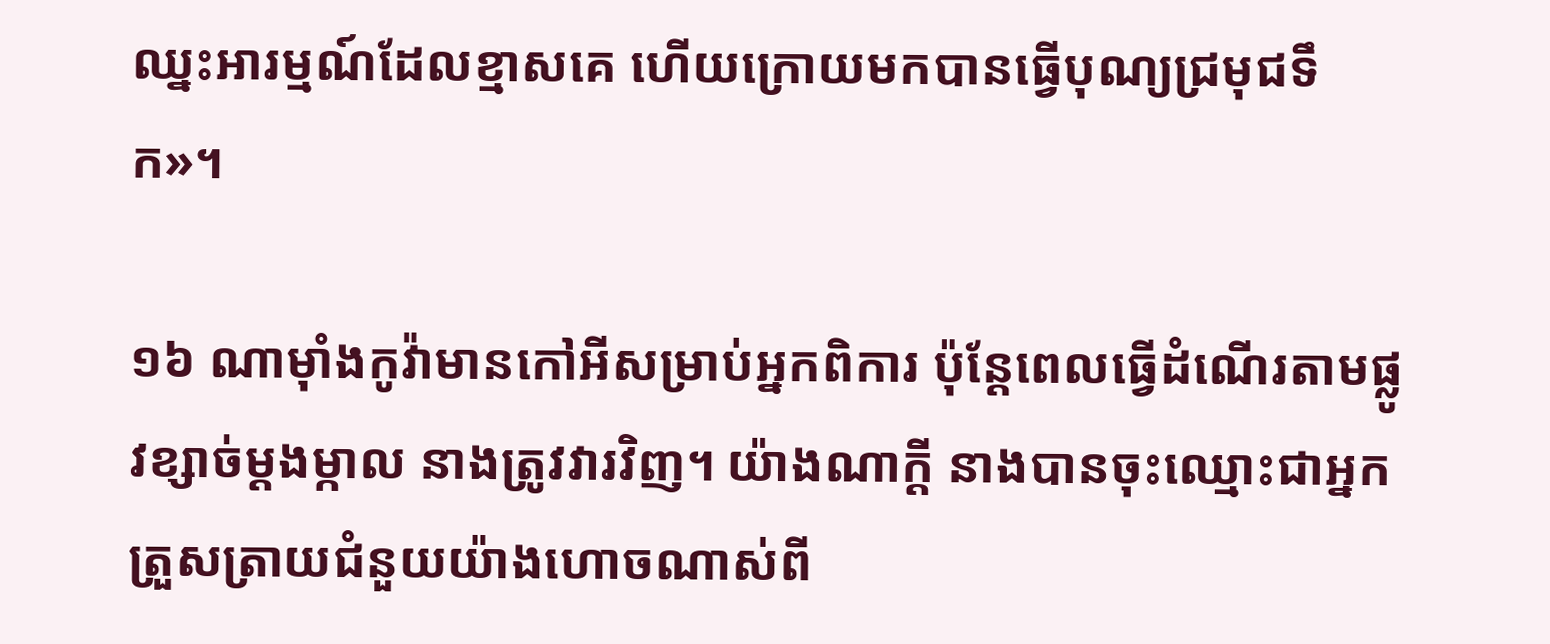ឈ្នះអារម្មណ៍ដែលខ្មាសគេ ហើយក្រោយមកបានធ្វើបុណ្យជ្រមុជទឹក»។

១៦ ណាម៉ាំងកូវ៉ាមានកៅអីសម្រាប់អ្នកពិការ ប៉ុន្តែពេលធ្វើដំណើរតាមផ្លូវខ្សាច់ម្ដងម្កាល នាងត្រូវវារវិញ។ យ៉ាងណាក្ដី នាងបានចុះឈ្មោះជាអ្នកត្រួសត្រាយជំនួយយ៉ាងហោចណាស់ពី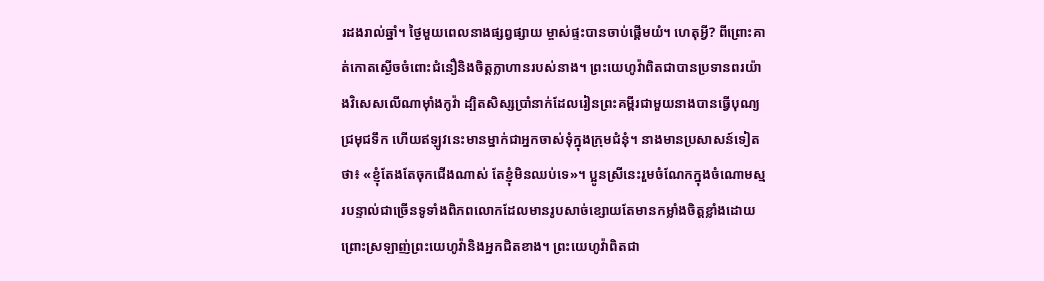រដងរាល់ឆ្នាំ។ ថ្ងៃមួយពេលនាងផ្សព្វផ្សាយ ម្ចាស់ផ្ទះបានចាប់ផ្ដើមយំ។ ហេតុអ្វី? ពីព្រោះគាត់កោតស្ងើចចំពោះជំនឿនិងចិត្តក្លាហានរបស់នាង។ ព្រះយេហូវ៉ាពិតជាបានប្រទានពរយ៉ាងវិសេសលើណាម៉ាំងកូវ៉ា ដ្បិតសិស្សប្រាំនាក់ដែលរៀនព្រះគម្ពីរជាមួយនាងបានធ្វើបុណ្យជ្រមុជទឹក ហើយឥឡូវនេះមានម្នាក់ជាអ្នកចាស់ទុំក្នុងក្រុមជំនុំ។ នាងមានប្រសាសន៍ទៀតថា៖ «ខ្ញុំតែងតែចុកជើងណាស់ តែខ្ញុំមិនឈប់ទេ»។ ប្អូនស្រីនេះរួមចំណែកក្នុងចំណោមស្មរបន្ទាល់ជាច្រើនទូទាំងពិភពលោកដែលមានរូបសាច់ខ្សោយតែមានកម្លាំងចិត្តខ្លាំងដោយព្រោះស្រឡាញ់ព្រះយេហូវ៉ានិងអ្នកជិតខាង។ ព្រះយេហូវ៉ាពិតជា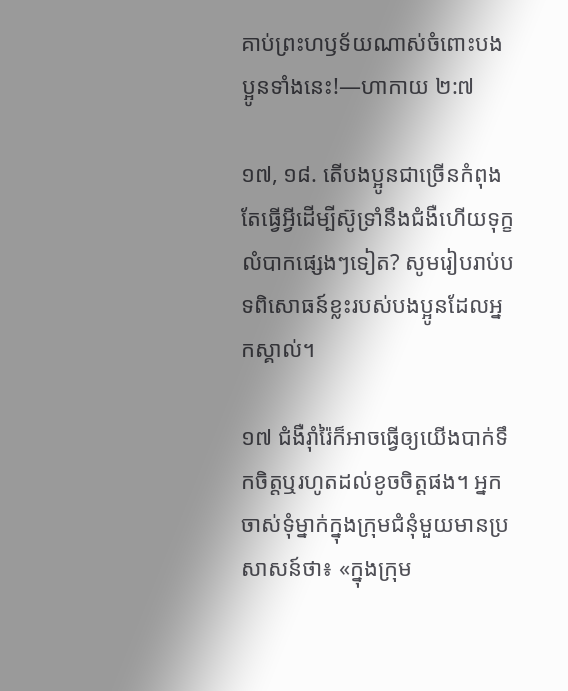គាប់ព្រះហឫទ័យណាស់ចំពោះបងប្អូនទាំងនេះ!—ហាកាយ ២:៧

១៧, ១៨. តើបងប្អូនជាច្រើនកំពុងតែធ្វើអ្វីដើម្បីស៊ូទ្រាំនឹងជំងឺហើយទុក្ខលំបាកផ្សេងៗទៀត? សូមរៀបរាប់បទពិសោធន៍ខ្លះរបស់បងប្អូនដែលអ្នកស្គាល់។

១៧ ជំងឺរ៉ាំរ៉ៃក៏អាចធ្វើឲ្យយើងបាក់ទឹកចិត្តឬរហូតដល់ខូចចិត្តផង។ អ្នកចាស់ទុំម្នាក់ក្នុងក្រុមជំនុំមួយមានប្រសាសន៍ថា៖ «ក្នុងក្រុម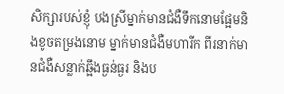សិក្សារបស់ខ្ញុំ បងស្រីម្នាក់មានជំងឺទឹកនោមផ្អែមនិងខូចតម្រងនោម ម្នាក់មានជំងឺមហារីក ពីរនាក់មានជំងឺសន្លាក់ឆ្អឹងធ្ងន់ធ្ងរ និងប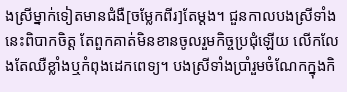ងស្រីម្នាក់ទៀតមានជំងឺ[ចម្លែកពីរ]តែម្ដង។ ជួនកាលបងស្រីទាំងនេះពិបាកចិត្ត តែពួកគាត់មិនខានចូលរួមកិច្ចប្រជុំឡើយ លើកលែងតែឈឺខ្លាំងឬកំពុងដេកពេទ្យ។ បងស្រីទាំងប្រាំរួមចំណែកក្នុងកិ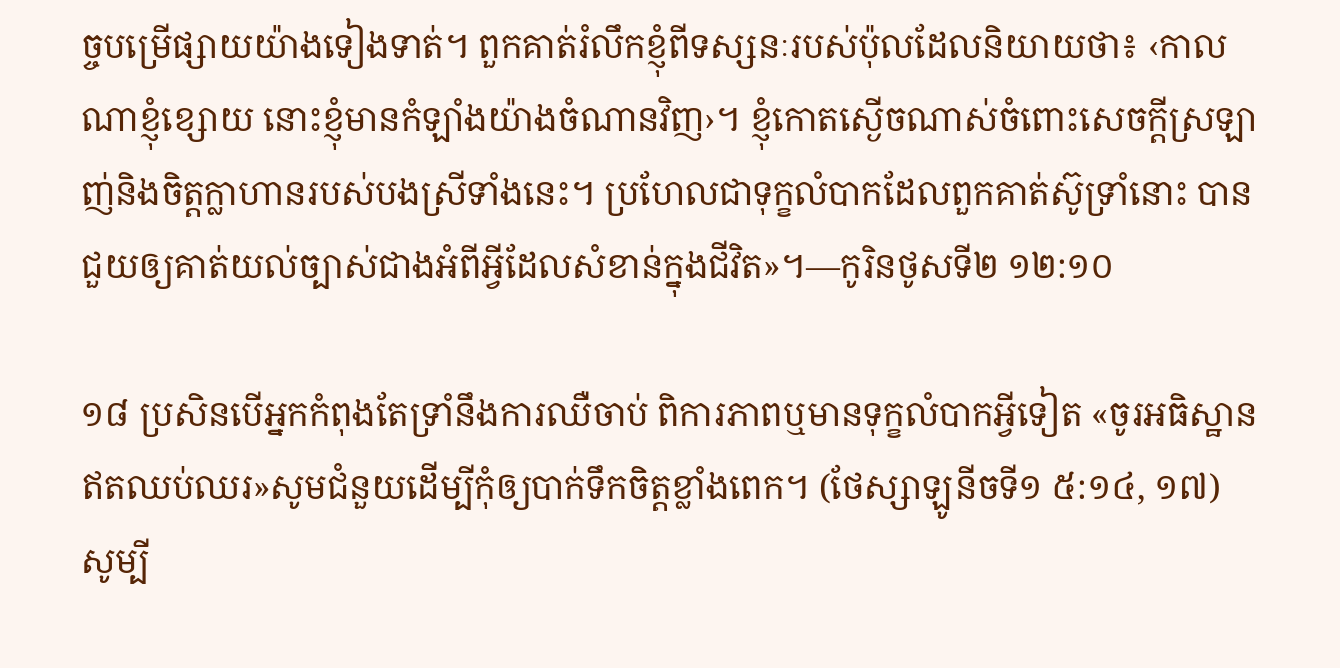ច្ចបម្រើផ្សាយយ៉ាងទៀងទាត់។ ពួកគាត់រំលឹកខ្ញុំពីទស្សនៈរបស់ប៉ុលដែលនិយាយថា៖ ‹កាលណាខ្ញុំខ្សោយ នោះខ្ញុំមានកំឡាំងយ៉ាងចំណានវិញ›។ ខ្ញុំកោតស្ងើចណាស់ចំពោះសេចក្ដីស្រឡាញ់និងចិត្តក្លាហានរបស់បងស្រីទាំងនេះ។ ប្រហែលជាទុក្ខលំបាកដែលពួកគាត់ស៊ូទ្រាំនោះ បានជួយឲ្យគាត់យល់ច្បាស់ជាងអំពីអ្វីដែលសំខាន់ក្នុងជីវិត»។—កូរិនថូសទី២ ១២:១០

១៨ ប្រសិនបើអ្នកកំពុងតែទ្រាំនឹងការឈឺចាប់ ពិការភាពឬមានទុក្ខលំបាកអ្វីទៀត «ចូរអធិស្ឋានឥតឈប់ឈរ»សូមជំនួយដើម្បីកុំឲ្យបាក់ទឹកចិត្តខ្លាំងពេក។ (ថែស្សាឡូនីចទី១ ៥:១៤, ១៧) សូម្បី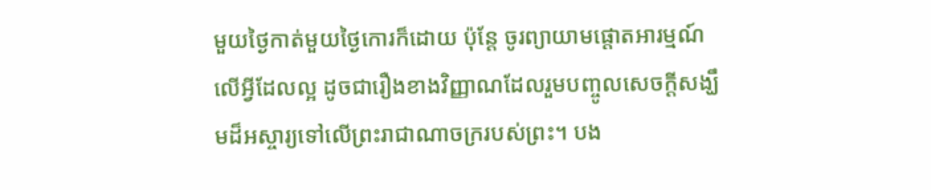មួយថ្ងៃកាត់មួយថ្ងៃកោរក៏ដោយ ប៉ុន្តែ ចូរព្យាយាមផ្ដោតអារម្មណ៍លើអ្វីដែលល្អ ដូចជារឿងខាងវិញ្ញាណដែលរួមបញ្ចូលសេចក្ដីសង្ឃឹមដ៏អស្ចារ្យទៅលើព្រះរាជាណាចក្ររបស់ព្រះ។ បង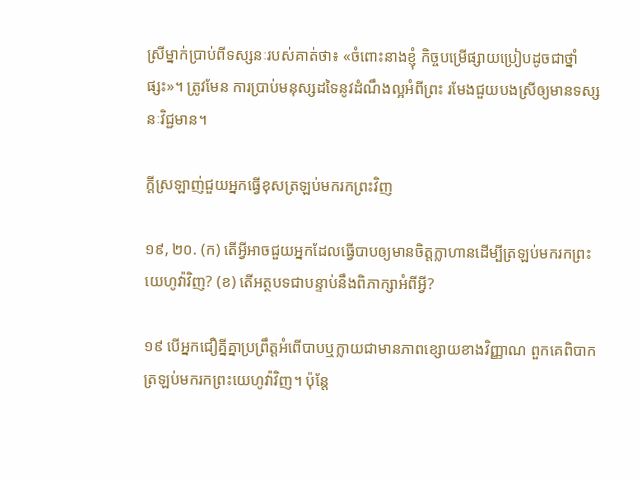ស្រីម្នាក់ប្រាប់ពីទស្សនៈរបស់គាត់ថា៖ «ចំពោះនាងខ្ញុំ កិច្ចបម្រើផ្សាយប្រៀបដូចជាថ្នាំផ្សះ»។ ត្រូវមែន ការប្រាប់មនុស្សដទៃនូវដំណឹងល្អអំពីព្រះ រមែងជួយបងស្រីឲ្យមានទស្សនៈវិជ្ជមាន។

ក្ដីស្រឡាញ់ជួយអ្នកធ្វើខុសត្រឡប់មករកព្រះវិញ

១៩, ២០. (ក) តើអ្វីអាចជួយអ្នកដែលធ្វើបាបឲ្យមានចិត្តក្លាហានដើម្បីត្រឡប់មករកព្រះយេហូវ៉ាវិញ? (ខ) តើអត្ថបទជាបន្ទាប់នឹងពិភាក្សាអំពីអ្វី?

១៩ បើអ្នកជឿគ្នីគ្នាប្រព្រឹត្តអំពើបាបឬក្លាយជាមានភាពខ្សោយខាងវិញ្ញាណ ពួកគេពិបាកត្រឡប់មករកព្រះយេហូវ៉ាវិញ។ ប៉ុន្តែ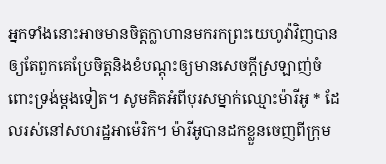អ្នកទាំងនោះអាចមានចិត្តក្លាហានមករកព្រះយេហូវ៉ាវិញបាន ឲ្យតែពួកគេប្រែចិត្តនិងខំបណ្ដុះឲ្យមានសេចក្ដីស្រឡាញ់ចំពោះទ្រង់ម្ដងទៀត។ សូមគិតអំពីបុរសម្នាក់ឈ្មោះម៉ារីអូ * ដែលរស់នៅសហរដ្ឋអាម៉េរិក។ ម៉ារីអូបានដកខ្លួនចេញពីក្រុម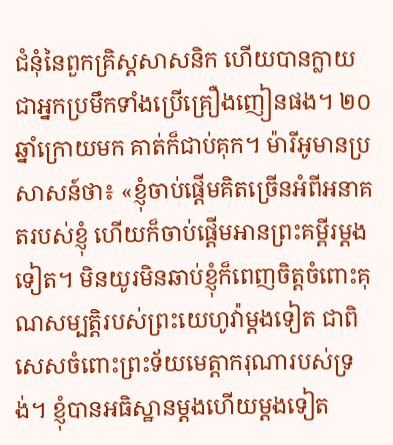ជំនុំនៃពួកគ្រិស្តសាសនិក ហើយបានក្លាយជាអ្នកប្រមឹកទាំងប្រើគ្រឿងញៀនផង។ ២០ឆ្នាំក្រោយមក គាត់ក៏ជាប់គុក។ ម៉ារីអូមានប្រសាសន៍ថា៖ «ខ្ញុំចាប់ផ្ដើមគិតច្រើនអំពីអនាគតរបស់ខ្ញុំ ហើយក៏ចាប់ផ្ដើមអានព្រះគម្ពីរម្ដងទៀត។ មិនយូរមិនឆាប់ខ្ញុំក៏ពេញចិត្តចំពោះគុណសម្បត្ដិរបស់ព្រះយេហូវ៉ាម្ដងទៀត ជាពិសេសចំពោះព្រះទ័យមេត្ដាករុណារបស់ទ្រង់។ ខ្ញុំបានអធិស្ឋានម្ដងហើយម្ដងទៀត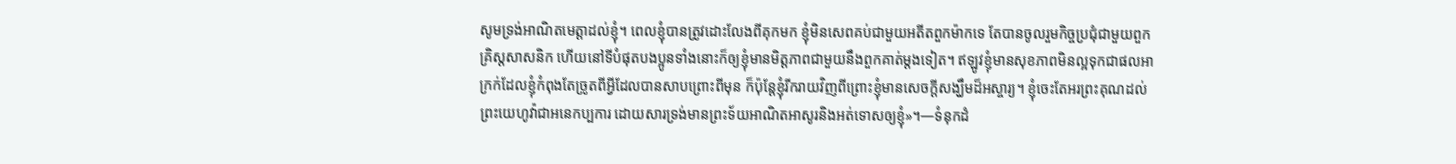សូមទ្រង់អាណិតមេត្ដាដល់ខ្ញុំ។ ពេលខ្ញុំបានត្រូវដោះលែងពីគុកមក ខ្ញុំមិនសេពគប់ជាមួយអតីតពួកម៉ាកទេ តែបានចូលរួមកិច្ចប្រជុំជាមួយពួកគ្រិស្តសាសនិក ហើយនៅទីបំផុតបងប្អូនទាំងនោះក៏ឲ្យខ្ញុំមានមិត្តភាពជាមួយនឹងពួកគាត់ម្ដងទៀត។ ឥឡូវខ្ញុំមានសុខភាពមិនល្អទុកជាផលអាក្រក់ដែលខ្ញុំកំពុងតែច្រូតពីអ្វីដែលបានសាបព្រោះពីមុន ក៏ប៉ុន្តែខ្ញុំរីករាយវិញពីព្រោះខ្ញុំមានសេចក្ដីសង្ឃឹមដ៏អស្ចារ្យ។ ខ្ញុំចេះតែអរព្រះគុណដល់ព្រះយេហូវ៉ាជាអនេកប្បការ ដោយសារទ្រង់មានព្រះទ័យអាណិតអាសូរនិងអត់ទោសឲ្យខ្ញុំ»។—ទំនុកដំ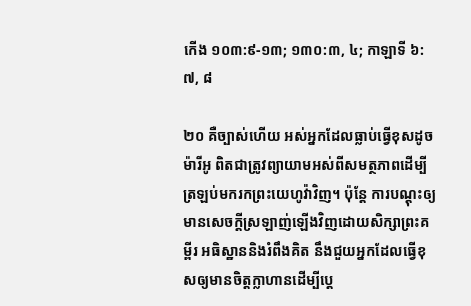កើង ១០៣:៩-១៣; ១៣០:៣, ៤; កាឡាទី ៦:៧, ៨

២០ គឺច្បាស់ហើយ អស់អ្នកដែលធ្លាប់ធ្វើខុសដូចម៉ារីអូ ពិតជាត្រូវព្យាយាមអស់ពីសមត្ថភាពដើម្បីត្រឡប់មករកព្រះយេហូវ៉ាវិញ។ ប៉ុន្តែ ការបណ្ដុះឲ្យមានសេចក្ដីស្រឡាញ់ឡើងវិញដោយសិក្សាព្រះគម្ពីរ អធិស្ឋាននិងរំពឹងគិត នឹងជួយអ្នកដែលធ្វើខុសឲ្យមានចិត្តក្លាហានដើម្បីប្ដេ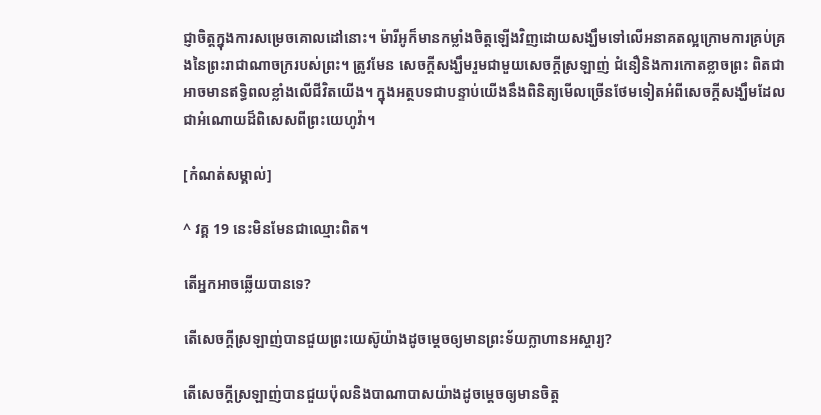ជ្ញាចិត្តក្នុងការសម្រេចគោលដៅនោះ។ ម៉ារីអូក៏មានកម្លាំងចិត្តឡើងវិញដោយសង្ឃឹមទៅលើអនាគតល្អក្រោមការគ្រប់គ្រងនៃព្រះរាជាណាចក្ររបស់ព្រះ។ ត្រូវមែន សេចក្ដីសង្ឃឹមរួមជាមួយសេចក្ដីស្រឡាញ់ ជំនឿនិងការកោតខ្លាចព្រះ ពិតជាអាចមានឥទ្ធិពលខ្លាំងលើជីវិតយើង។ ក្នុងអត្ថបទជាបន្ទាប់យើងនឹងពិនិត្យមើលច្រើនថែមទៀតអំពីសេចក្ដីសង្ឃឹមដែលជាអំណោយដ៏ពិសេសពីព្រះយេហូវ៉ា។

[កំណត់សម្គាល់]

^ វគ្គ 19 នេះមិនមែនជាឈ្មោះពិត។

តើអ្នកអាចឆ្លើយបានទេ?

តើសេចក្ដីស្រឡាញ់បានជួយព្រះយេស៊ូយ៉ាងដូចម្ដេចឲ្យមានព្រះទ័យក្លាហានអស្ចារ្យ?

តើសេចក្ដីស្រឡាញ់បានជួយប៉ុលនិងបាណាបាសយ៉ាងដូចម្ដេចឲ្យមានចិត្ត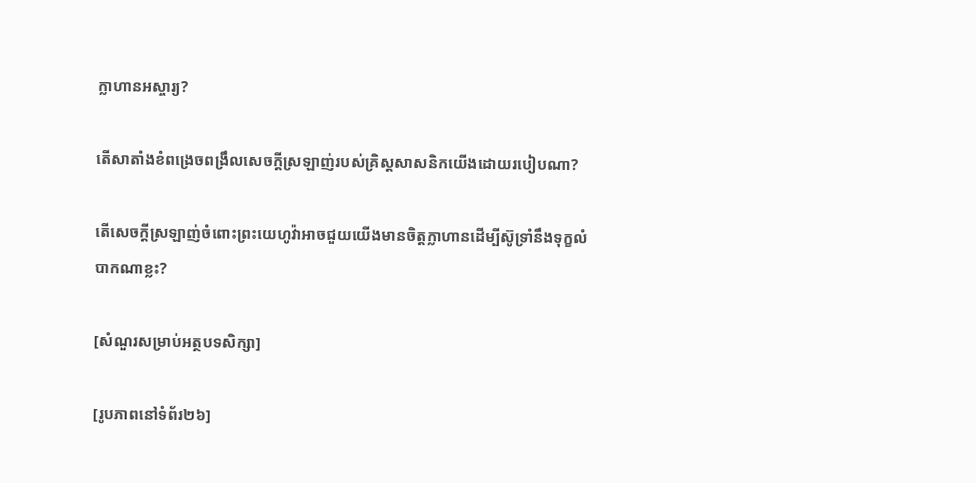ក្លាហានអស្ចារ្យ?

តើសាតាំងខំពង្រេចពង្រឹលសេចក្ដីស្រឡាញ់របស់គ្រិស្តសាសនិកយើងដោយរបៀបណា?

តើសេចក្ដីស្រឡាញ់ចំពោះព្រះយេហូវ៉ាអាចជួយយើងមានចិត្តក្លាហានដើម្បីស៊ូទ្រាំនឹងទុក្ខលំបាកណាខ្លះ?

[សំណួរសម្រាប់អត្ថបទសិក្សា]

[រូបភាពនៅទំព័រ២៦]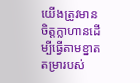យើងត្រូវមានចិត្តក្លាហានដើម្បីធ្វើតាមខ្នាតតម្រារបស់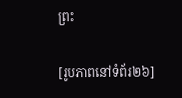ព្រះ

[រូបភាពនៅទំព័រ២៦]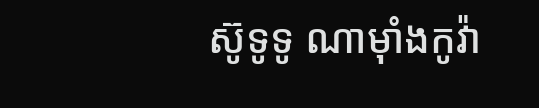ស៊ូទូទូ ណាម៉ាំងកូវ៉ា